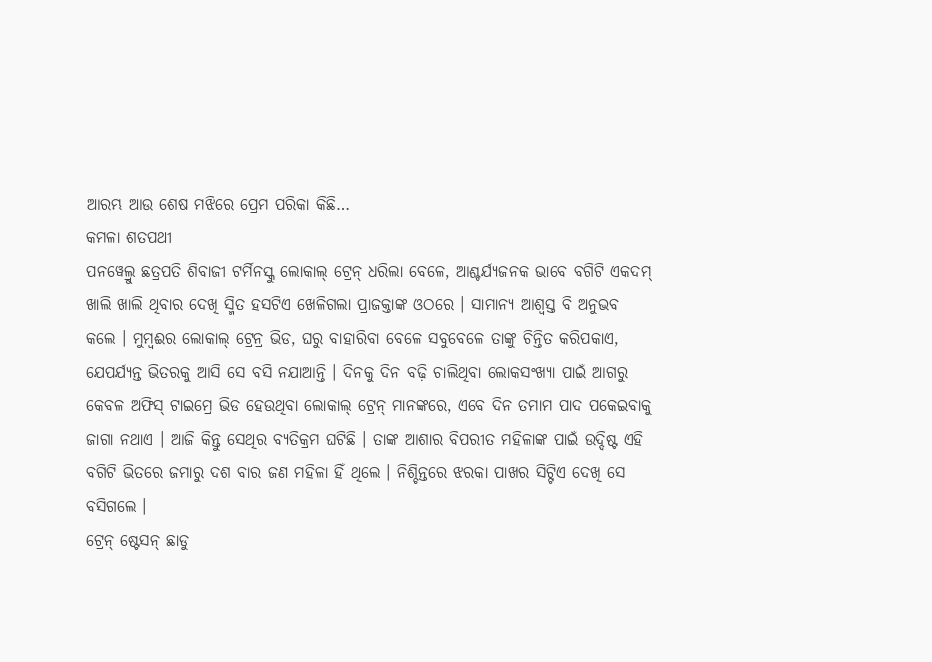ଆରମ୍ଭ ଆଉ ଶେଷ ମଝିରେ ପ୍ରେମ ପରିକା କିଛି…
କମଳା ଶତପଥୀ
ପନୱେଲ୍ରୁ ଛତ୍ରପତି ଶିବାଜୀ ଟର୍ମିନସ୍କୁ ଲୋକାଲ୍ ଟ୍ରେନ୍ ଧରିଲା ବେଳେ, ଆଶ୍ଚର୍ଯ୍ୟଜନକ ଭାବେ ବଗିଟି ଏକଦମ୍ ଖାଲି ଖାଲି ଥିବାର ଦେଖି ସ୍ମିତ ହସଟିଏ ଖେଳିଗଲା ପ୍ରାଜକ୍ତାଙ୍କ ଓଠରେ । ସାମାନ୍ୟ ଆଶ୍ୱସ୍ତ ବି ଅନୁଭବ କଲେ । ମୁମ୍ବଈର ଲୋକାଲ୍ ଟ୍ରେନ୍ର ଭିଡ, ଘରୁ ବାହାରିବା ବେଳେ ସବୁବେଳେ ତାଙ୍କୁ ଚିନ୍ତିତ କରିପକାଏ, ଯେପର୍ଯ୍ୟନ୍ତ ଭିତରକୁ ଆସି ସେ ବସି ନଯାଆନ୍ତି । ଦିନକୁ ଦିନ ବଢ଼ି ଚାଲିଥିବା ଲୋକସଂଖ୍ୟା ପାଇଁ ଆଗରୁ କେବଳ ଅଫିସ୍ ଟାଇମ୍ରେ ଭିଡ ହେଉଥିବା ଲୋକାଲ୍ ଟ୍ରେନ୍ ମାନଙ୍କରେ, ଏବେ ଦିନ ତମାମ ପାଦ ପକେଇବାକୁ ଜାଗା ନଥାଏ । ଆଜି କିନ୍ତୁ ସେଥିର ବ୍ୟତିକ୍ରମ ଘଟିଛି । ତାଙ୍କ ଆଶାର ବିପରୀତ ମହିଳାଙ୍କ ପାଇଁ ଉଦ୍ଦିଷ୍ଟ ଏହି ବଗିଟି ଭିତରେ ଜମାରୁ ଦଶ ବାର ଜଣ ମହିଳା ହିଁ ଥିଲେ । ନିଶ୍ଚିନ୍ତରେ ଝରକା ପାଖର ସିଟ୍ଟିଏ ଦେଖି ସେ ବସିଗଲେ ।
ଟ୍ରେନ୍ ଷ୍ଟେସନ୍ ଛାଡୁ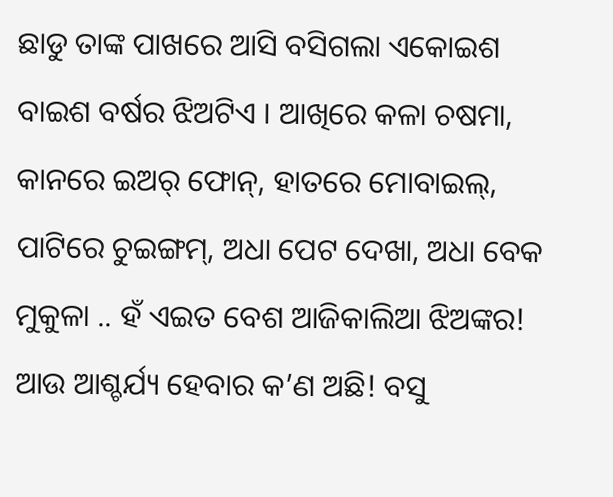ଛାଡୁ ତାଙ୍କ ପାଖରେ ଆସି ବସିଗଲା ଏକୋଇଶ ବାଇଶ ବର୍ଷର ଝିଅଟିଏ । ଆଖିରେ କଳା ଚଷମା, କାନରେ ଇଅର୍ ଫୋନ୍, ହାତରେ ମୋବାଇଲ୍, ପାଟିରେ ଚୁଇଙ୍ଗମ୍, ଅଧା ପେଟ ଦେଖା, ଅଧା ବେକ ମୁକୁଳା .. ହଁ ଏଇତ ବେଶ ଆଜିକାଲିଆ ଝିଅଙ୍କର! ଆଉ ଆଶ୍ଚର୍ଯ୍ୟ ହେବାର କ’ଣ ଅଛି! ବସୁ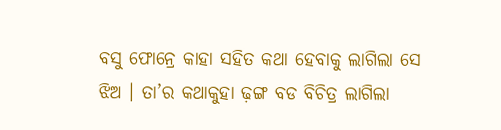ବସୁ ଫୋନ୍ରେ କାହା ସହିତ କଥା ହେବାକୁ ଲାଗିଲା ସେ ଝିଅ । ତା’ର କଥାକୁହା ଢ଼ଙ୍ଗ ବଡ ବିଚିତ୍ର ଲାଗିଲା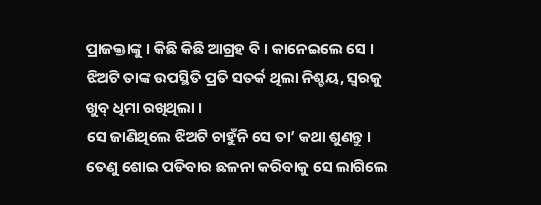ପ୍ରାଜକ୍ତାଙ୍କୁ । କିଛି କିଛି ଆଗ୍ରହ ବି । କାନେଇଲେ ସେ । ଝିଅଟି ତାଙ୍କ ଉପସ୍ଥିତି ପ୍ରତି ସତର୍କ ଥିଲା ନିଶ୍ଚୟ, ସ୍ୱରକୁ ଖୁବ୍ ଧିମା ରଖିଥିଲା ।
ସେ ଜାଣିଥିଲେ ଝିଅଟି ଚାହୁଁନି ସେ ତା’ କଥା ଶୁଣନ୍ତୁ । ତେଣୁ ଶୋଇ ପଡିବାର ଛଳନା କରିବାକୁ ସେ ଲାଗିଲେ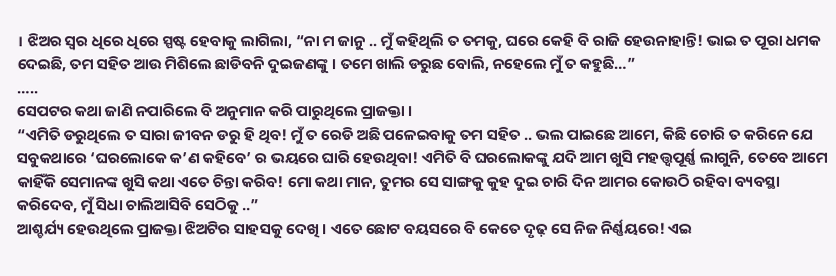। ଝିଅର ସ୍ୱର ଧିରେ ଧିରେ ସ୍ପଷ୍ଟ ହେବାକୁ ଲାଗିଲା, “ନା ମ ଜାନୁ .. ମୁଁ କହିଥିଲି ତ ତମକୁ, ଘରେ କେହି ବି ରାଜି ହେଉନାହାନ୍ତି! ଭାଇ ତ ପୂରା ଧମକ ଦେଇଛି, ତମ ସହିତ ଆଉ ମିଶିଲେ ଛାଡିବନି ଦୁଇଜଣଙ୍କୁ । ତମେ ଖାଲି ଡରୁଛ ବୋଲି, ନହେଲେ ମୁଁ ତ କହୁଛି…”
…..
ସେପଟର କଥା ଜାଣି ନପାରିଲେ ବି ଅନୁମାନ କରି ପାରୁଥିଲେ ପ୍ରାଜକ୍ତା ।
“ଏମିତି ଡରୁଥିଲେ ତ ସାରା ଜୀବନ ଡରୁ ହି ଥିବ! ମୁଁ ତ ରେଡି ଅଛି ପଳେଇବାକୁ ତମ ସହିତ .. ଭଲ ପାଇଛେ ଆମେ, କିଛି ଚୋରି ତ କରିନେ ଯେ ସବୁକଥାରେ ‘ଘରଲୋକେ କ’ଣ କହିବେ’ ର ଭୟରେ ଘାରି ହେଉଥିବା! ଏମିତି ବି ଘରଲୋକଙ୍କୁ ଯଦି ଆମ ଖୁସି ମହତ୍ତ୍ୱପୂର୍ଣ୍ଣ ଲାଗୁନି, ତେବେ ଆମେ କାହିଁକି ସେମାନଙ୍କ ଖୁସି କଥା ଏତେ ଚିନ୍ତା କରିବ! ମୋ କଥା ମାନ, ତୁମର ସେ ସାଙ୍ଗକୁ କୁହ ଦୁଇ ଚାରି ଦିନ ଆମର କୋଉଠି ରହିବା ବ୍ୟବସ୍ଥା କରିଦେବ, ମୁଁ ସିଧା ଚାଲିଆସିବି ସେଠିକୁ ..”
ଆଶ୍ଚର୍ଯ୍ୟ ହେଉଥିଲେ ପ୍ରାଜକ୍ତା ଝିଅଟିର ସାହସକୁ ଦେଖି । ଏତେ ଛୋଟ ବୟସରେ ବି କେତେ ଦୃଢ଼ ସେ ନିଜ ନିର୍ଣ୍ଣୟରେ! ଏଇ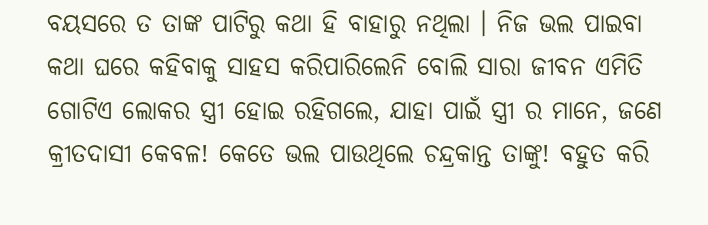ବୟସରେ ତ ତାଙ୍କ ପାଟିରୁ କଥା ହି ବାହାରୁ ନଥିଲା । ନିଜ ଭଲ ପାଇବା କଥା ଘରେ କହିବାକୁ ସାହସ କରିପାରିଲେନି ବୋଲି ସାରା ଜୀବନ ଏମିତି ଗୋଟିଏ ଲୋକର ସ୍ତ୍ରୀ ହୋଇ ରହିଗଲେ, ଯାହା ପାଇଁ ସ୍ତ୍ରୀ ର ମାନେ, ଜଣେ କ୍ରୀତଦାସୀ କେବଳ! କେତେ ଭଲ ପାଉଥିଲେ ଚନ୍ଦ୍ରକାନ୍ତ ତାଙ୍କୁ! ବହୁତ କରି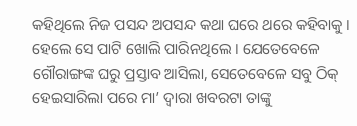କହିଥିଲେ ନିଜ ପସନ୍ଦ ଅପସନ୍ଦ କଥା ଘରେ ଥରେ କହିବାକୁ । ହେଲେ ସେ ପାଟି ଖୋଲି ପାରିନଥିଲେ । ଯେତେବେଳେ ଗୌରାଙ୍ଗଙ୍କ ଘରୁ ପ୍ରସ୍ତାବ ଆସିଲା, ସେତେବେଳେ ସବୁ ଠିକ୍ ହେଇସାରିଲା ପରେ ମା’ ଦ୍ୱାରା ଖବରଟା ତାଙ୍କୁ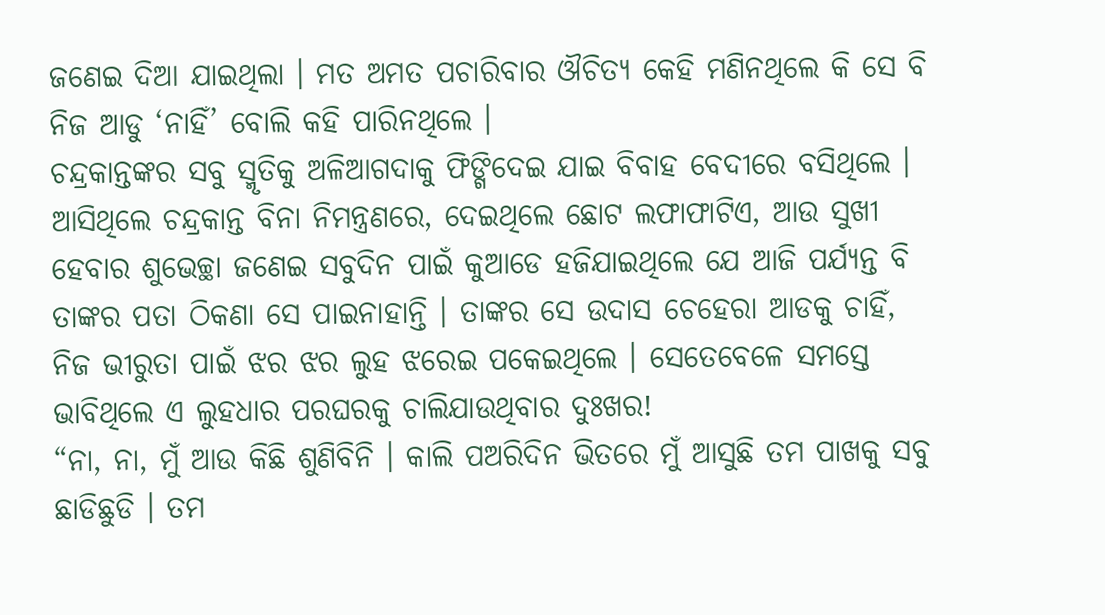ଜଣେଇ ଦିଆ ଯାଇଥିଲା । ମତ ଅମତ ପଚାରିବାର ଔଚିତ୍ୟ କେହି ମଣିନଥିଲେ କି ସେ ବି ନିଜ ଆଡୁ ‘ନାହିଁ’ ବୋଲି କହି ପାରିନଥିଲେ ।
ଚନ୍ଦ୍ରକାନ୍ତଙ୍କର ସବୁ ସ୍ମୃତିକୁ ଅଳିଆଗଦାକୁ ଫିଙ୍ଗିଦେଇ ଯାଇ ବିବାହ ବେଦୀରେ ବସିଥିଲେ । ଆସିଥିଲେ ଚନ୍ଦ୍ରକାନ୍ତ ବିନା ନିମନ୍ତ୍ରଣରେ, ଦେଇଥିଲେ ଛୋଟ ଲଫାଫାଟିଏ, ଆଉ ସୁଖୀ ହେବାର ଶୁଭେଚ୍ଛା ଜଣେଇ ସବୁଦିନ ପାଇଁ କୁଆଡେ ହଜିଯାଇଥିଲେ ଯେ ଆଜି ପର୍ଯ୍ୟନ୍ତ ବି ତାଙ୍କର ପତା ଠିକଣା ସେ ପାଇନାହାନ୍ତି । ତାଙ୍କର ସେ ଉଦାସ ଚେହେରା ଆଡକୁ ଚାହିଁ, ନିଜ ଭୀରୁତା ପାଇଁ ଝର ଝର ଲୁହ ଝରେଇ ପକେଇଥିଲେ । ସେତେବେଳେ ସମସ୍ତେ ଭାବିଥିଲେ ଏ ଲୁହଧାର ପରଘରକୁ ଚାଲିଯାଉଥିବାର ଦୁଃଖର!
“ନା, ନା, ମୁଁ ଆଉ କିଛି ଶୁଣିବିନି । କାଲି ପଅରିଦିନ ଭିତରେ ମୁଁ ଆସୁଛି ତମ ପାଖକୁ ସବୁ ଛାଡିଛୁଡି । ତମ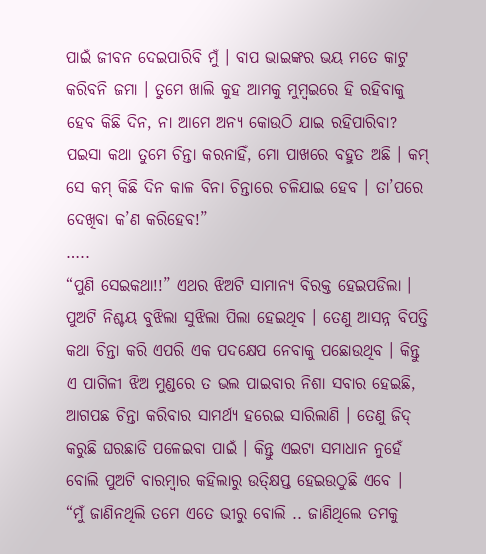ପାଇଁ ଜୀବନ ଦେଇପାରିବି ମୁଁ । ବାପ ଭାଇଙ୍କର ଭୟ ମତେ କାଟୁ କରିବନି ଜମା । ତୁମେ ଖାଲି କୁହ ଆମକୁ ମୁମ୍ବଇରେ ହି ରହିବାକୁ ହେବ କିଛି ଦିନ, ନା ଆମେ ଅନ୍ୟ କୋଉଠି ଯାଇ ରହିପାରିବା? ପଇସା କଥା ତୁମେ ଚିନ୍ତା କରନାହିଁ, ମୋ ପାଖରେ ବହୁତ ଅଛି । କମ୍ ସେ କମ୍ କିଛି ଦିନ କାଳ ବିନା ଚିନ୍ତାରେ ଚଳିଯାଇ ହେବ । ତା’ପରେ ଦେଖିବା କ’ଣ କରିହେବ!”
…..
“ପୁଣି ସେଇକଥା!!” ଏଥର ଝିଅଟି ସାମାନ୍ୟ ବିରକ୍ତ ହେଇପଡିଲା । ପୁଅଟି ନିଶ୍ଚୟ ବୁଝିଲା ସୁଝିଲା ପିଲା ହେଇଥିବ । ତେଣୁ ଆସନ୍ନ ବିପତ୍ତି କଥା ଚିନ୍ତା କରି ଏପରି ଏକ ପଦକ୍ଷେପ ନେବାକୁ ପଛୋଉଥିବ । କିନ୍ତୁ ଏ ପାଗିଳୀ ଝିଅ ମୁଣ୍ଡରେ ତ ଭଲ ପାଇବାର ନିଶା ସବାର ହେଇଛି, ଆଗପଛ ଚିନ୍ତା କରିବାର ସାମର୍ଥ୍ୟ ହରେଇ ସାରିଲାଣି । ତେଣୁ ଜିଦ୍ କରୁଛି ଘରଛାଡି ପଳେଇବା ପାଇଁ । କିନ୍ତୁ ଏଇଟା ସମାଧାନ ନୁହେଁ ବୋଲି ପୁଅଟି ବାରମ୍ବାର କହିଲାରୁ ଉତ୍କ୍ଷିପ୍ତ ହେଇଉଠୁଛି ଏବେ ।
“ମୁଁ ଜାଣିନଥିଲି ତମେ ଏତେ ଭୀରୁ ବୋଲି .. ଜାଣିଥିଲେ ତମକୁ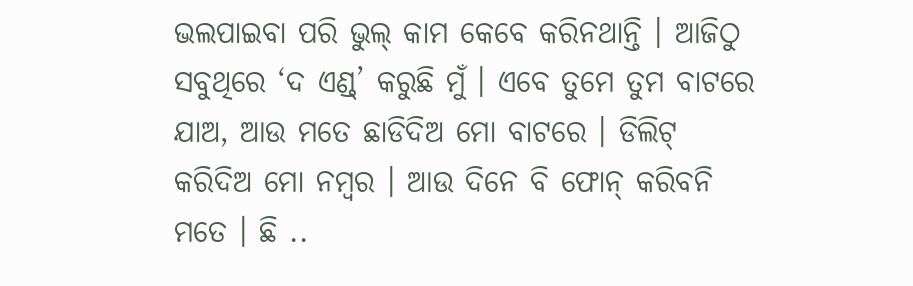ଭଲପାଇବା ପରି ଭୁଲ୍ କାମ କେବେ କରିନଥାନ୍ତି । ଆଜିଠୁ ସବୁଥିରେ ‘ଦ ଏଣ୍ଡ୍’ କରୁଛି ମୁଁ । ଏବେ ତୁମେ ତୁମ ବାଟରେ ଯାଅ, ଆଉ ମତେ ଛାଡିଦିଅ ମୋ ବାଟରେ । ଡିଲିଟ୍ କରିଦିଅ ମୋ ନମ୍ବର । ଆଉ ଦିନେ ବି ଫୋନ୍ କରିବନି ମତେ । ଛି ..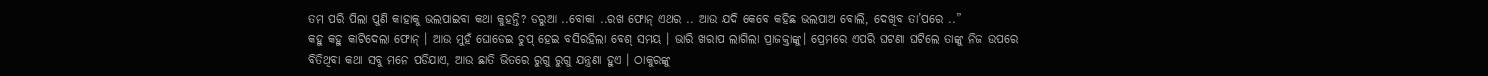ତମ ପରି ପିଲା ପୁଣି କାହାକୁ ଭଲପାଇବା କଥା କୁହନ୍ତି? ଡରୁଆ ..ବୋକା ..ରଖ ଫୋନ୍ ଏଥର .. ଆଉ ଯଦି କେବେ କହିଛ ଭଲପାଅ ବୋଲି, ଦେଖିବ ତା’ପରେ ..”
କହୁ କହୁ କାଟିଦେଲା ଫୋନ୍ । ଆଉ ମୁହଁ ଘୋଡେଇ ଚୁପ୍ ହେଇ ବସିରହିଲା ବେଶ୍ ସମୟ । ଭାରି ଖରାପ ଲାଗିଲା ପ୍ରାଜକ୍ତାଙ୍କୁ। ପ୍ରେମରେ ଏପରି ଘଟଣା ଘଟିଲେ ତାଙ୍କୁ ନିଜ ଉପରେ ବିତିଥିବା କଥା ସବୁ ମନେ ପଡିଯାଏ, ଆଉ ଛାତି ଭିତରେ ରୁଗୁ ରୁଗୁ ଯନ୍ତ୍ରଣା ହୁଏ । ଠାକୁରଙ୍କୁ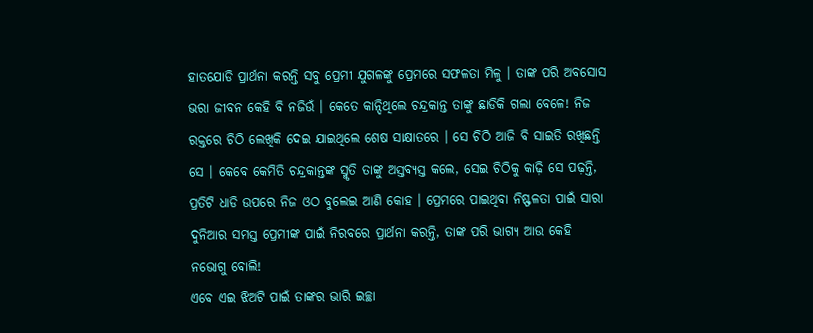ହାତଯୋଡି ପ୍ରାର୍ଥନା କରନ୍ତି ସବୁ ପ୍ରେମୀ ଯୁଗଳଙ୍କୁ ପ୍ରେମରେ ସଫଳତା ମିଳୁ । ତାଙ୍କ ପରି ଅବସୋସ ଭରା ଜୀବନ କେହି ବି ନଜିଉଁ । କେତେ କାନ୍ଦିଥିଲେ ଚନ୍ଦ୍ରକାନ୍ତ ତାଙ୍କୁ ଛାଡିକି ଗଲା ବେଳେ! ନିଜ ରକ୍ତରେ ଚିଠି ଲେଖିକି ଦେଇ ଯାଇଥିଲେ ଶେଷ ସାକ୍ଷାତରେ । ସେ ଚିଠି ଆଜି ବି ସାଇତି ରଖିଛନ୍ତି ସେ । କେବେ କେମିତି ଚନ୍ଦ୍ରକାନ୍ତଙ୍କ ସ୍ମୃତି ତାଙ୍କୁ ଅସ୍ତବ୍ୟସ୍ତ କଲେ, ସେଇ ଚିଠିକୁ କାଢ଼ି ସେ ପଢ଼ନ୍ତି, ପ୍ରତିଟି ଧାଡି ଉପରେ ନିଜ ଓଠ ବୁଲେଇ ଆଣି କୋହ । ପ୍ରେମରେ ପାଇଥିବା ନିଷ୍ଫଳତା ପାଇଁ ସାରା ଦୁନିଆର ସମସ୍ତ ପ୍ରେମୀଙ୍କ ପାଇଁ ନିରବରେ ପ୍ରାର୍ଥନା କରନ୍ତି, ତାଙ୍କ ପରି ଭାଗ୍ୟ ଆଉ କେହି ନଭୋଗୁ ବୋଲି!
ଏବେ ଏଇ ଝିଅଟି ପାଇଁ ତାଙ୍କର ଭାରି ଇଚ୍ଛା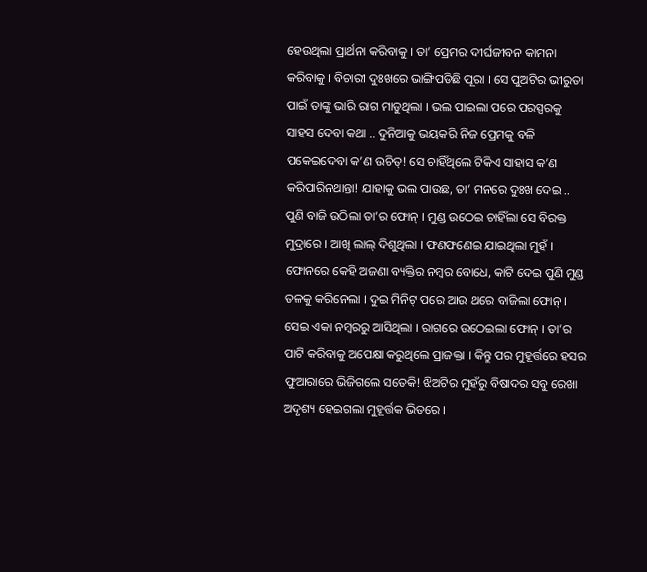ହେଉଥିଲା ପ୍ରାର୍ଥନା କରିବାକୁ । ତା’ ପ୍ରେମର ଦୀର୍ଘଜୀବନ କାମନା କରିବାକୁ । ବିଚାରୀ ଦୁଃଖରେ ଭାଙ୍ଗିପଡିଛି ପୂରା । ସେ ପୁଅଟିର ଭୀରୁତା ପାଇଁ ତାଙ୍କୁ ଭାରି ରାଗ ମାଡୁଥିଲା । ଭଲ ପାଇଲା ପରେ ପରସ୍ପରକୁ ସାହସ ଦେବା କଥା .. ଦୁନିଆକୁ ଭୟକରି ନିଜ ପ୍ରେମକୁ ବଳି ପକେଇଦେବା କ’ଣ ଉଚିତ୍! ସେ ଚାହିଁଥିଲେ ଟିକିଏ ସାହାସ କ’ଣ କରିପାରିନଥାନ୍ତା! ଯାହାକୁ ଭଲ ପାଉଛ, ତା’ ମନରେ ଦୁଃଖ ଦେଇ ..
ପୁଣି ବାଜି ଉଠିଲା ତା’ର ଫୋନ୍ । ମୁଣ୍ଡ ଉଠେଇ ଚାହିଁଲା ସେ ବିରକ୍ତ ମୁଦ୍ରାରେ । ଆଖି ଲାଲ୍ ଦିଶୁଥିଲା । ଫଣଫଣେଇ ଯାଇଥିଲା ମୁହଁ । ଫୋନରେ କେହି ଅଜଣା ବ୍ୟକ୍ତିର ନମ୍ବର ବୋଧେ, କାଟି ଦେଇ ପୁଣି ମୁଣ୍ଡ ତଳକୁ କରିନେଲା । ଦୁଇ ମିନିଟ୍ ପରେ ଆଉ ଥରେ ବାଜିଲା ଫୋନ୍ । ସେଇ ଏକା ନମ୍ବରରୁ ଆସିଥିଲା । ରାଗରେ ଉଠେଇଲା ଫୋନ୍ । ତା’ର ପାଟି କରିବାକୁ ଅପେକ୍ଷା କରୁଥିଲେ ପ୍ରାଜକ୍ତା । କିନ୍ତୁ ପର ମୁହୂର୍ତ୍ତରେ ହସର ଫୁଆରାରେ ଭିଜିଗଲେ ସତେକି! ଝିଅଟିର ମୁହଁରୁ ବିଷାଦର ସବୁ ରେଖା ଅଦୃଶ୍ୟ ହେଇଗଲା ମୁହୂର୍ତ୍ତକ ଭିତରେ ।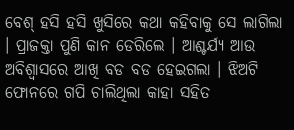ବେଶ୍ ହସି ହସି ଖୁସିରେ କଥା କହିବାକୁ ସେ ଲାଗିଲା । ପ୍ରାଜକ୍ତା ପୁଣି କାନ ଡେରିଲେ । ଆଶ୍ଚର୍ଯ୍ୟ ଆଉ ଅବିଶ୍ୱାସରେ ଆଖି ବଡ ବଡ ହେଇଗଲା । ଝିଅଟି ଫୋନରେ ଗପି ଚାଲିଥିଲା କାହା ସହିତ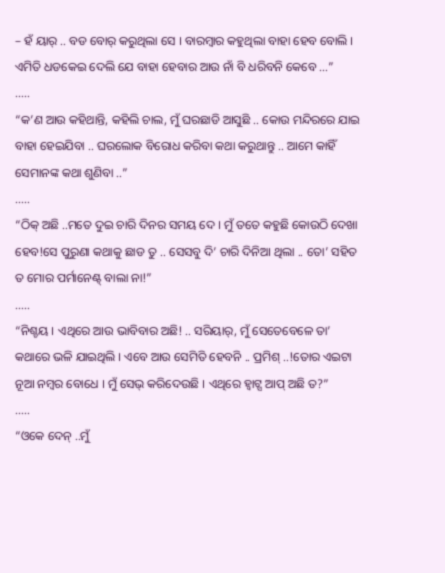– ହଁ ୟାର୍ .. ବଡ ବୋର୍ କରୁଥିଲା ସେ । ବାରମ୍ବାର କହୁଥିଲା ବାହା ହେବ ବୋଲି । ଏମିତି ଧଡକେଇ ଦେଲି ଯେ ବାହା ହେବାର ଆଉ ନାଁ ବି ଧରିବନି କେବେ …”
…..
“କ’ଣ ଆଉ କହିଥାନ୍ତି, କହିଲି ଚାଲ, ମୁଁ ଘରଛାଡି ଆସୁଛି .. କୋଉ ମନ୍ଦିରରେ ଯାଇ ବାହା ହେଇଯିବା .. ଘରଲୋକ ବିରୋଧ କରିବା କଥା କରୁଥାନ୍ତୁ .. ଆମେ କାହିଁ ସେମାନଙ୍କ କଥା ଶୁଣିବା ..”
…..
“ଠିକ୍ ଅଛି ..ମତେ ଦୁଇ ଚାରି ଦିନର ସମୟ ଦେ । ମୁଁ ତତେ କହୁଛି କୋଉଠି ଦେଖା ହେବ!ସେ ପୁରୁଣା କଥାକୁ ଛାଡ ତୁ .. ସେସବୁ ଦି’ ଚାରି ଦିନିଆ ଥିଲା .. ତୋ’ ସହିତ ତ ମୋର ପର୍ମାନେଣ୍ଟ୍ ବାଲା ନା!”
…..
“ନିଶ୍ଚୟ । ଏଥିରେ ଆଉ ଭାବିବାର ଅଛି! .. ସରିୟାର୍, ମୁଁ ସେତେବେଳେ ତା’ କଥାରେ ଭଳି ଯାଇଥିଲି । ଏବେ ଆଉ ସେମିତି ହେବନି .. ପ୍ରମିଶ୍ ..!ତୋର ଏଇଟା ନୂଆ ନମ୍ବର ବୋଧେ । ମୁଁ ସେଭ୍ କରିଦେଉଛି । ଏଥିରେ ହ୍ୱାଟ୍ସ ଆପ୍ ଅଛି ତ?”
…..
“ଓକେ ଦେନ୍ ..ମୁଁ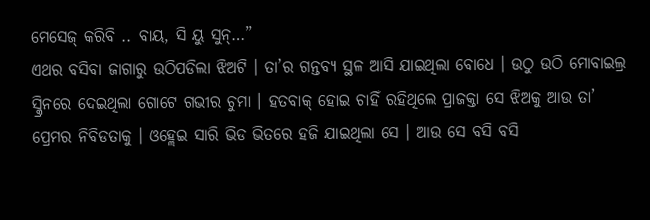ମେସେଜ୍ କରିବି .. ବାୟ, ସି ୟୁ ସୁନ୍…”
ଏଥର ବସିବା ଜାଗାରୁ ଉଠିପଡିଲା ଝିଅଟି । ତା’ର ଗନ୍ତବ୍ୟ ସ୍ଥଳ ଆସି ଯାଇଥିଲା ବୋଧେ । ଉଠୁ ଉଠି ମୋବାଇଲ୍ର ସ୍କ୍ରିନରେ ଦେଇଥିଲା ଗୋଟେ ଗଭୀର ଚୁମା । ହତବାକ୍ ହୋଇ ଚାହିଁ ରହିଥିଲେ ପ୍ରାଜକ୍ତା ସେ ଝିଅକୁ ଆଉ ତା’ ପ୍ରେମର ନିବିଡତାକୁ । ଓହ୍ଲେଇ ସାରି ଭିଡ ଭିତରେ ହଜି ଯାଇଥିଲା ସେ । ଆଉ ସେ ବସି ବସି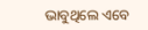ଭାବୁଥିଲେ ଏବେ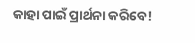କାହା ପାଇଁ ପ୍ରାର୍ଥନା କରିବେ!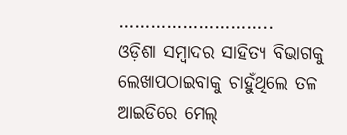………………………..
ଓଡ଼ିଶା ସମ୍ବାଦର ସାହିତ୍ୟ ବିଭାଗକୁ ଲେଖାପଠାଇବାକୁ ଚାହୁଁଥିଲେ ତଳ ଆଇଡିରେ ମେଲ୍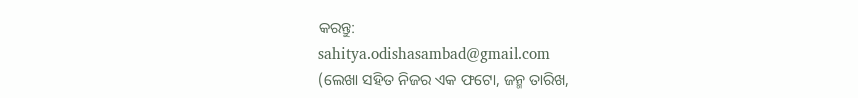କରନ୍ତୁ:
sahitya.odishasambad@gmail.com
(ଲେଖା ସହିତ ନିଜର ଏକ ଫଟୋ, ଜନ୍ମ ତାରିଖ,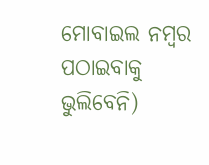ମୋବାଇଲ ନମ୍ବର ପଠାଇବାକୁ ଭୁଲିବେନି)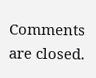Comments are closed.